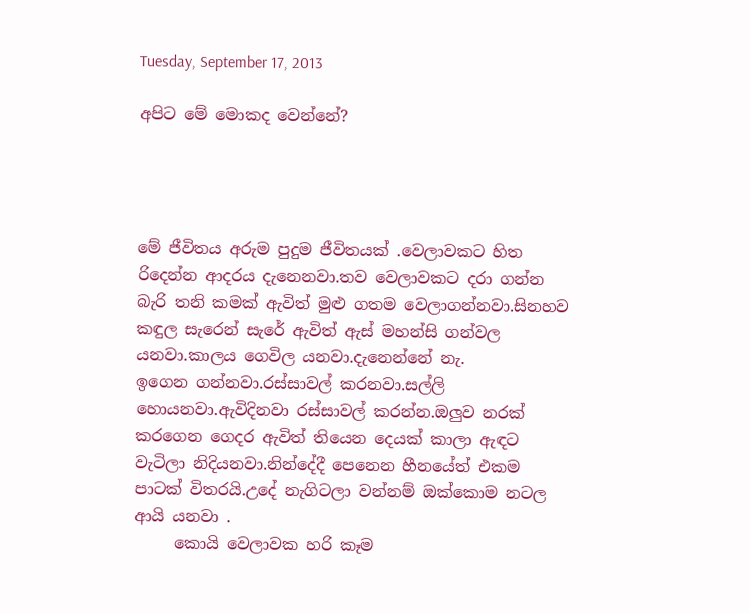Tuesday, September 17, 2013

අපිට මේ මොකද වෙන්නේ?




මේ ජීවිතය අරුම පුදුම ජීවිතයක් .වෙලාවකට හිත රිදෙන්න ආදරය දැනෙනවා.තව වෙලාවකට දරා ගන්න බැරි තනි කමක් ඇවිත් මුළු ගතම වෙලාගන්නවා.සිනහව කඳුල සැරෙන් සැරේ ඇවිත් ඇස් මහන්සි ගන්වල යනවා.කාලය ගෙවිල යනවා.දැනෙන්නේ නැ.
ඉගෙන ගන්නවා.රස්සාවල් කරනවා.සල්ලි හොයනවා.ඇවිදිනවා රස්සාවල් කරන්න.ඔලුව නරක් කරගෙන ගෙදර ඇවිත් තියෙන දෙයක් කාලා ඇඳට වැටිලා නිදියනවා.නින්දේදී පෙනෙන හීනයේත් එකම පාටක් විතරයි.උදේ නැගිටලා වන්නම් ඔක්කොම නටල ආයි යනවා .
     කොයි වෙලාවක හරි කෑම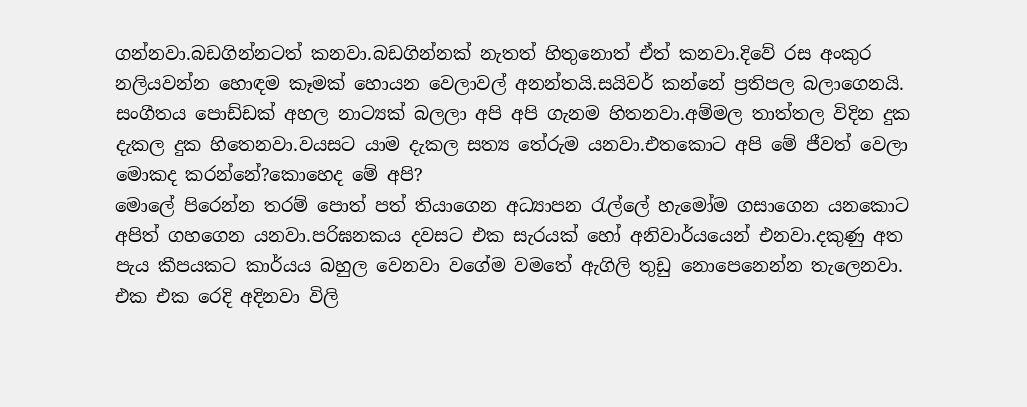ගන්නවා.බඩගින්නටත් කනවා.බඩගින්නක් නැතත් හිතුනොත් ඒත් කනවා.දිවේ රස අංකුර නලියවන්න හොඳම කෑමක් හොයන වෙලාවල් අනන්තයි.සයිවර් කන්නේ ප්‍රතිපල බලාගෙනයි.
සංගීතය පොඩ්ඩක් අහල නාට්‍යක් බලලා අපි අපි ගැනම හිතනවා.අම්මල තාත්තල විදින දුක දැකල දුක හිතෙනවා.වයසට යාම දැකල සත්‍ය තේරුම යනවා.එතකොට අපි මේ ජීවත් වෙලා මොකද කරන්නේ?කොහෙද මේ අපි?
මොලේ පිරෙන්න තරම් පොත් පත් තියාගෙන අධ්‍යාපන රැල්ලේ හැමෝම ගසාගෙන යනකොට අපිත් ගහගෙන යනවා.පරිඝනකය දවසට එක සැරයක් හෝ අනිවාර්යයෙන් එනවා.දකුණු අත පැය කීපයකට කාර්යය බහුල වෙනවා වගේම වමතේ ඇගිලි තුඩු නොපෙනෙන්න තැලෙනවා.
එක එක රෙදි අදිනවා විලි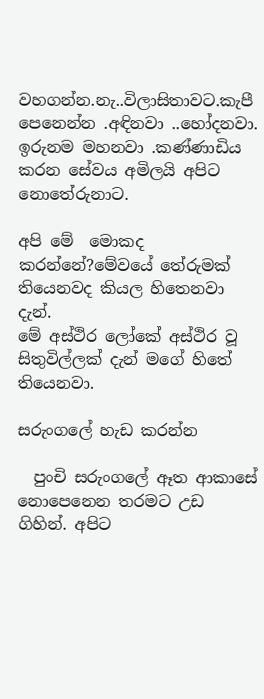වහගන්න.නැ..විලාසිතාවට.කැපී පෙනෙන්න .අඳිනවා ..හෝදනවා.
ඉරුනම මහනවා .කණ්ණාඩිය කරන සේවය අමිලයි අපිට නොතේරුනාට.

අපි මේ  මොකද කරන්නේ?මේවයේ තේරුමක් තියෙනවද කියල හිතෙනවා දැන්.
මේ අස්ථිර ලෝකේ අස්ථිර වූ සිතුවිල්ලක් දැන් මගේ හිතේ තියෙනවා.

සරුංගලේ හැඩ කරන්න

  පුංචි සරුංගලේ ඈත ආකාසේ නොපෙනෙන තරමට උඩ ගිහින්. අපිට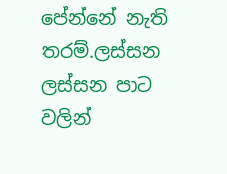පේන්නේ නැති තරම්.ලස්සන ලස්සන පාට වලින්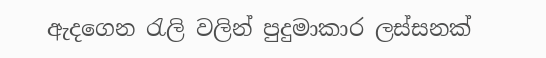ඇදගෙන රැලි වලින් පුදුමාකාර ලස්සනක්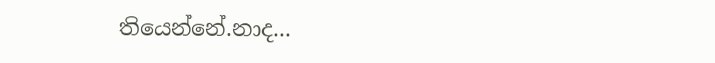තියෙන්නේ.නාද...